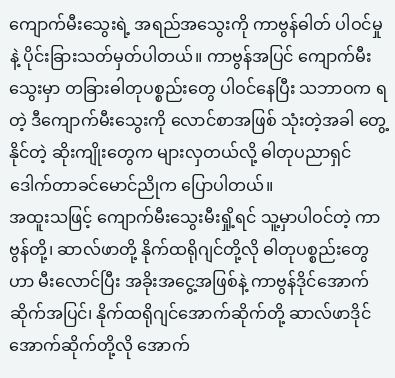ကျောက်မီးသွေးရဲ့ အရည်အသွေးကို ကာဗွန်ဓါတ် ပါဝင်မှုနဲ့ ပိုင်းခြားသတ်မှတ်ပါတယ်။ ကာဗွန်အပြင် ကျောက်မီးသွေးမှာ တခြားဓါတုပစ္စည်းတွေ ပါဝင်နေပြီး သဘာဝက ရတဲ့ ဒီကျောက်မီးသွေးကို လောင်စာအဖြစ် သုံးတဲ့အခါ တွေ့နိုင်တဲ့ ဆိုးကျိုးတွေက များလှတယ်လို့ ဓါတုပညာရှင် ဒေါက်တာခင်မောင်ညိုက ပြောပါတယ်။
အထူးသဖြင့် ကျောက်မီးသွေးမီးရှို့ရင် သူ့မှာပါဝင်တဲ့ ကာဗွန်တို့၊ ဆာလ်ဖာတို့ နိုက်ထရိုဂျင်တို့လို ဓါတုပစ္စည်းတွေဟာ မီးလောင်ပြီး အခိုးအငွေ့အဖြစ်နဲ့ ကာဗွန်ဒိုင်အောက်ဆိုက်အပြင်၊ နိုက်ထရိုဂျင်အောက်ဆိုက်တို့ ဆာလ်ဖာဒိုင်အောက်ဆိုက်တို့လို အောက်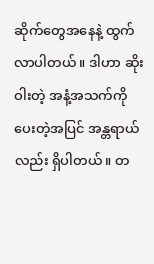ဆိုက်တွေအနေနဲ့ ထွက်လာပါတယ်။ ဒါဟာ ဆိုးဝါးတဲ့ အနံ့အသက်ကို ပေးတဲ့အပြင် အန္တရာယ်လည်း ရှိပါတယ်။ တ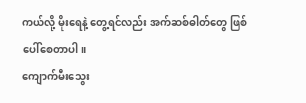ကယ်လို့ မိုးရေနဲ့ တွေ့ရင်လည်း အက်ဆစ်ဓါတ်တွေ ဖြစ်ပေါ်စေတာပါ။
ကျောက်မီးသွေး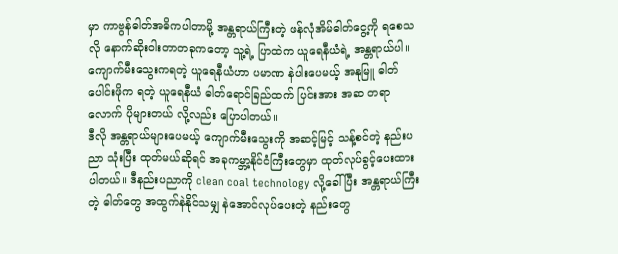မှာ ကာဗွန်ဓါတ်အဓိကပါတာမို့ အန္တရာယ်ကြီးတဲ့ ဖန်လုံအိမ်ဓါတ်ငွေ့ကို ရစေသလို နောက်ဆိုးဝါးတာတခုကတော့ သူ့ရဲ့ ပြာထဲက ယူရေနီယံရဲ့ အန္တရာယ်ပါ။ ကျောက်မီးသွေးကရတဲ့ ယူရေနီယံဟာ ပမာဏ နဲပါးပေမယ့် အနုမြူ ဓါတ်ပေါင်းဖိုက ရတဲ့ ယူရေနီယံ ဓါတ်ရောင်ခြည်ထက် ပြင်းအား အဆ တရာလောက် ပိုများတယ် လို့လည်း ပြောပါတယ်။
ဒီလို အန္တရာယ်များပေမယ့် ကျောက်မီးသွေးကို အဆင့်မြင့် သန့်စင်တဲ့ နည်းပညာ သုံးပြီး ထုတ်မယ်ဆိုရင် အခုကမ္ဘာ့နိုင်ငံကြီးတွေမှာ ထုတ်လုပ်ခွင့်ပေးထားပါတယ်။ ဒီနည်းပညာကို clean coal technology လို့ခေါ်ပြီး အန္တရာယ်ကြီးတဲ့ ဓါတ်တွေ အထွက်နဲနိုင်သမျှ နဲအောင်လုပ်ပေးတဲ့ နည်းတွေ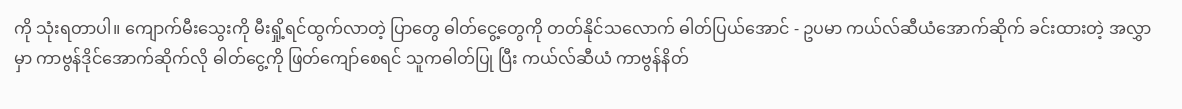ကို သုံးရတာပါ။ ကျောက်မီးသွေးကို မီးရှို့ရင်ထွက်လာတဲ့ ပြာတွေ ဓါတ်ငွေ့တွေကို တတ်နိုင်သလောက် ဓါတ်ပြယ်အောင် - ဥပမာ ကယ်လ်ဆီယံအောက်ဆိုက် ခင်းထားတဲ့ အလွှာမှာ ကာဗွန်ဒိုင်အောက်ဆိုက်လို ဓါတ်ငွေ့ကို ဖြတ်ကျော်စေရင် သူကဓါတ်ပြု ပြီး ကယ်လ်ဆီယံ ကာဗွန်နိတ်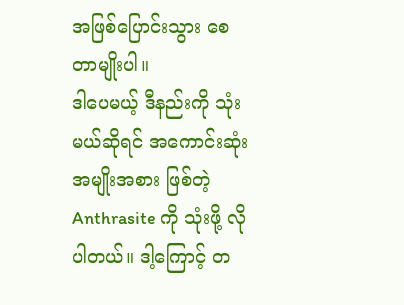အဖြစ်ပြောင်းသွား စေတာမျိုးပါ။
ဒါပေမယ့် ဒီနည်းကို သုံးမယ်ဆိုရင် အကောင်းဆုံးအမျိုးအစား ဖြစ်တဲ့ Anthrasite ကို သုံးဖို့ လိုပါတယ်။ ဒါ့ကြောင့် တ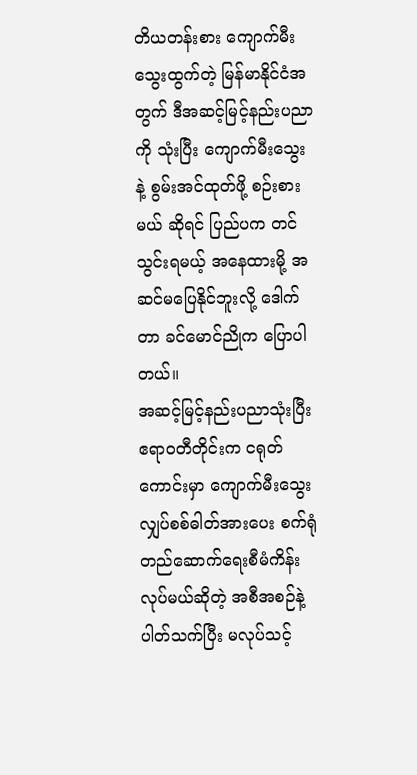တိယတန်းစား ကျောက်မီးသွေးထွက်တဲ့ မြန်မာနိုင်ငံအတွက် ဒီအဆင့်မြင့်နည်းပညာကို သုံးပြီး ကျောက်မီးသွေးနဲ့ စွမ်းအင်ထုတ်ဖို့ စဉ်းစားမယ် ဆိုရင် ပြည်ပက တင်သွင်းရမယ့် အနေထားမို့ အဆင်မပြေနိုင်ဘူးလို့ ဒေါက်တာ ခင်မောင်ညိုက ပြောပါတယ်။
အဆင့်မြင့်နည်းပညာသုံးပြီး ဧရာဝတီတိုင်းက ငရုတ်ကောင်းမှာ ကျောက်မီးသွေး လျှပ်စစ်ဓါတ်အားပေး စက်ရုံတည်ဆောက်ရေးစီမံကိန်း လုပ်မယ်ဆိုတဲ့ အစီအစဉ်နဲ့ ပါတ်သက်ပြီး မလုပ်သင့်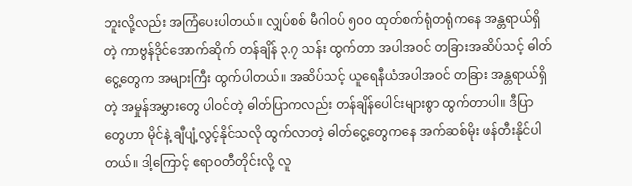ဘူးလို့လည်း အကြံပေးပါတယ်။ လျှပ်စစ် မီဂါဝပ် ၅၀၀ ထုတ်စက်ရုံတရုံကနေ အန္တရာယ်ရှိတဲ့ ကာဗွန်ဒိုင်အောက်ဆိုက် တန်ချိန် ၃.၇ သန်း ထွက်တာ အပါအဝင် တခြားအဆိပ်သင့် ဓါတ်ငွေ့တွေက အများကြီး ထွက်ပါတယ်။ အဆိပ်သင့် ယူရေနီယံအပါအဝင် တခြား အန္တရာယ်ရှိတဲ့ အမှုန်အမွှားတွေ ပါဝင်တဲ့ ဓါတ်ပြာကလည်း တန်ချိန်ပေါင်းများစွာ ထွက်တာပါ။ ဒီပြာတွေဟာ မိုင်နဲ့ ချီပျံ့လွင့်နိုင်သလို ထွက်လာတဲ့ ဓါတ်ငွေ့တွေကနေ အက်ဆစ်မိုး ဖန်တီးနိုင်ပါတယ်။ ဒါ့ကြောင့် ဧရာဝတီတိုင်းလို့ လူ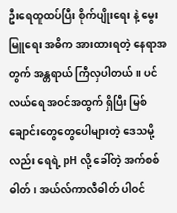ဦးရေထူထပ်ပြီး စိုက်ပျိုးရေး နဲ့ မွေးမြူရေး အဓိက အားထားရတဲ့ နေရာအတွက် အန္တရာယ် ကြီလှပါတယ်။ ပင်လယ်ရေ အဝင်အထွက် ရှိပြီး မြစ်ချောင်းတွေတွေပေါများတဲ့ ဒေသမို့လည်း ရေရဲ့ pH လို့ ခေါ်တဲ့ အက်စစ်ဓါတ်၊ အယ်လ်ကာလီဓါတ် ပါဝင်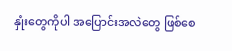နှုံးတွေကိုပါ အပြောင်းအလဲတွေ ဖြစ်စေ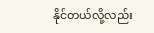နိုင်တယ်လို့လည်း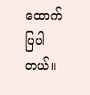ထောက်ပြပါတယ်။